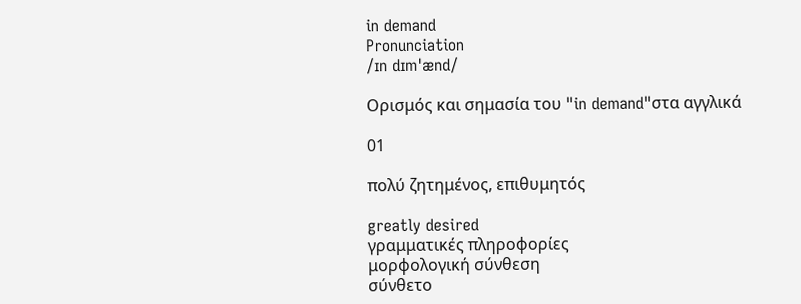in demand
Pronunciation
/ɪn dɪmˈænd/

Ορισμός και σημασία του "in demand"στα αγγλικά

01

πολύ ζητημένος, επιθυμητός

greatly desired
γραμματικές πληροφορίες
μορφολογική σύνθεση
σύνθετο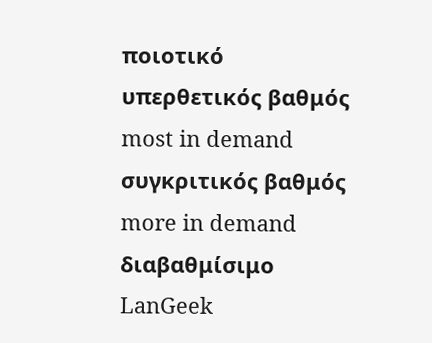ποιοτικό
υπερθετικός βαθμός
most in demand
συγκριτικός βαθμός
more in demand
διαβαθμίσιμο
LanGeek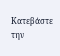Κατεβάστε την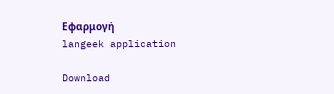Εφαρμογή
langeek application

Download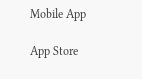Mobile App

App Store